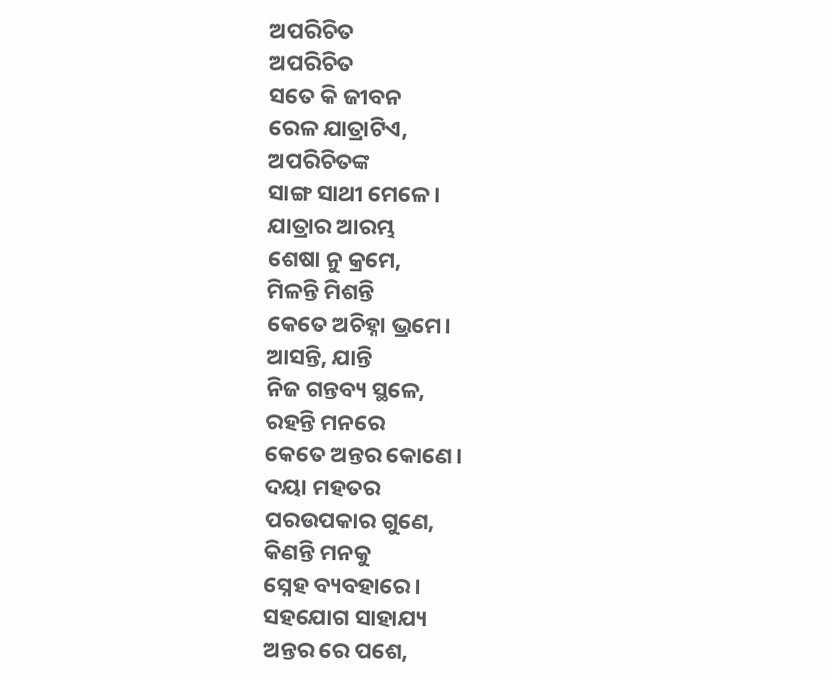ଅପରିଚିତ
ଅପରିଚିତ
ସତେ କି ଜୀବନ
ରେଳ ଯାତ୍ରାଟିଏ,
ଅପରିଚିତଙ୍କ
ସାଙ୍ଗ ସାଥୀ ମେଳେ।
ଯାତ୍ରାର ଆରମ୍ଭ
ଶେଷା ନୁ କ୍ରମେ,
ମିଳନ୍ତି ମିଶନ୍ତି
କେତେ ଅଚିହ୍ନା ଭ୍ରମେ।
ଆସନ୍ତି, ଯାନ୍ତି
ନିଜ ଗନ୍ତବ୍ୟ ସ୍ଥଳେ,
ରହନ୍ତି ମନରେ
କେତେ ଅନ୍ତର କୋଣେ।
ଦୟା ମହତର
ପରଉପକାର ଗୁଣେ,
କିଣନ୍ତି ମନକୁ
ସ୍ନେହ ବ୍ୟବହାରେ।
ସହଯୋଗ ସାହାଯ୍ୟ
ଅନ୍ତର ରେ ପଶେ,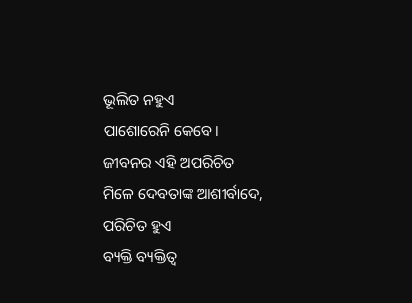ଭୂଲିତ ନହୁଏ
ପାଶୋରେନି କେବେ।
ଜୀବନର ଏହି ଅପରିଚିତ
ମିଳେ ଦେବତାଙ୍କ ଆଶୀର୍ବାଦେ,
ପରିଚିତ ହୁଏ
ବ୍ୟକ୍ତି ବ୍ୟକ୍ତିତ୍ବ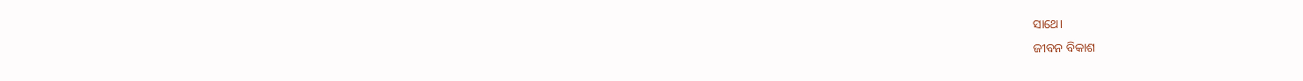ସାଥେ।
ଜୀବନ ବିକାଶ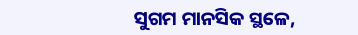ସୁଗମ ମାନସିକ ସ୍ଥଳେ,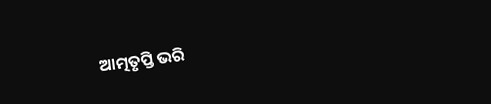ଆତ୍ମତୃପ୍ତି ଭରି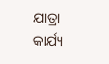ଯାତ୍ରା କାର୍ଯ୍ୟ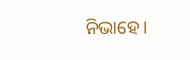ନିଭାହେ।